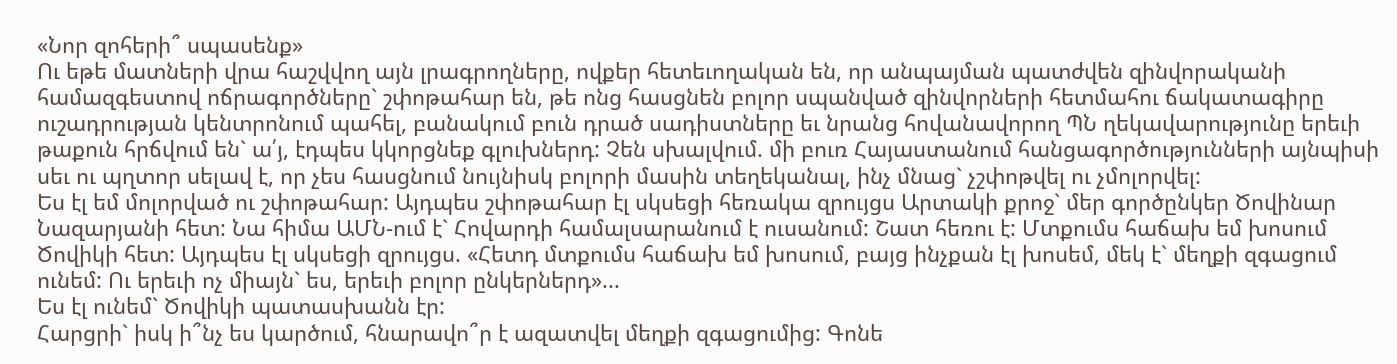«Նոր զոհերի՞ սպասենք»
Ու եթե մատների վրա հաշվվող այն լրագրողները, ովքեր հետեւողական են, որ անպայման պատժվեն զինվորականի համազգեստով ոճրագործները` շփոթահար են, թե ոնց հասցնեն բոլոր սպանված զինվորների հետմահու ճակատագիրը ուշադրության կենտրոնում պահել, բանակում բուն դրած սադիստները եւ նրանց հովանավորող ՊՆ ղեկավարությունը երեւի թաքուն հրճվում են` ա՛յ, էդպես կկորցնեք գլուխներդ: Չեն սխալվում. մի բուռ Հայաստանում հանցագործությունների այնպիսի սեւ ու պղտոր սելավ է, որ չես հասցնում նույնիսկ բոլորի մասին տեղեկանալ, ինչ մնաց` չշփոթվել ու չմոլորվել:
Ես էլ եմ մոլորված ու շփոթահար: Այդպես շփոթահար էլ սկսեցի հեռակա զրույցս Արտակի քրոջ` մեր գործընկեր Ծովինար Նազարյանի հետ: Նա հիմա ԱՄՆ-ում է` Հովարդի համալսարանում է ուսանում: Շատ հեռու է: Մտքումս հաճախ եմ խոսում Ծովիկի հետ: Այդպես էլ սկսեցի զրույցս. «Հետդ մտքումս հաճախ եմ խոսում, բայց ինչքան էլ խոսեմ, մեկ է` մեղքի զգացում ունեմ: Ու երեւի ոչ միայն` ես, երեւի բոլոր ընկերներդ»...
Ես էլ ունեմ` Ծովիկի պատասխանն էր:
Հարցրի` իսկ ի՞նչ ես կարծում, հնարավո՞ր է ազատվել մեղքի զգացումից: Գոնե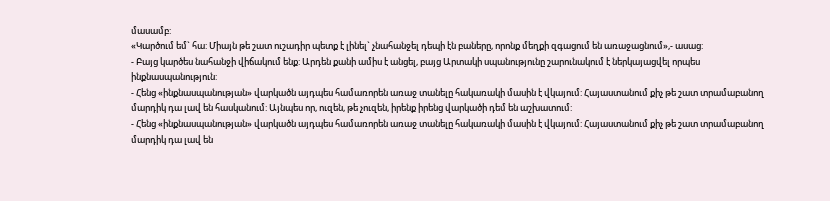մասամբ:
«Կարծում եմ` հա: Միայն թե շատ ուշադիր պետք է լինել` չնահանջել դեպի էն բաները, որոնք մեղքի զգացում են առաջացնում»,- ասաց:
- Բայց կարծես նահանջի վիճակում ենք: Արդեն քանի ամիս է անցել, բայց Արտակի սպանությունը շարունակում է ներկայացվել որպես ինքնասպանություն:
- Հենց «ինքնասպանության» վարկածն այդպես համառորեն առաջ տանելը հակառակի մասին է վկայում: Հայաստանում քիչ թե շատ տրամաբանող մարդիկ դա լավ են հասկանում: Այնպես որ, ուզեն, թե չուզեն, իրենք իրենց վարկածի դեմ են աշխատում:
- Հենց «ինքնասպանության» վարկածն այդպես համառորեն առաջ տանելը հակառակի մասին է վկայում: Հայաստանում քիչ թե շատ տրամաբանող մարդիկ դա լավ են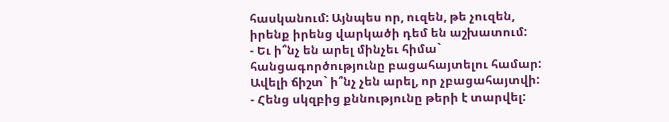հասկանում: Այնպես որ, ուզեն, թե չուզեն, իրենք իրենց վարկածի դեմ են աշխատում:
- Եւ ի՞նչ են արել մինչեւ հիմա` հանցագործությունը բացահայտելու համար: Ավելի ճիշտ` ի՞նչ չեն արել, որ չբացահայտվի:
- Հենց սկզբից քննությունը թերի է տարվել: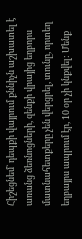Հիշեցնեմ` դեպքի վայրում քննիչն աշխատել է առանց ձեռնոցների, զենքի վրայից եղբորս մատնահետքերը չեն վերցրել, տունը, որտեղ եղբայրս ապրում էր, 10 օր չի կնքվել: Մենք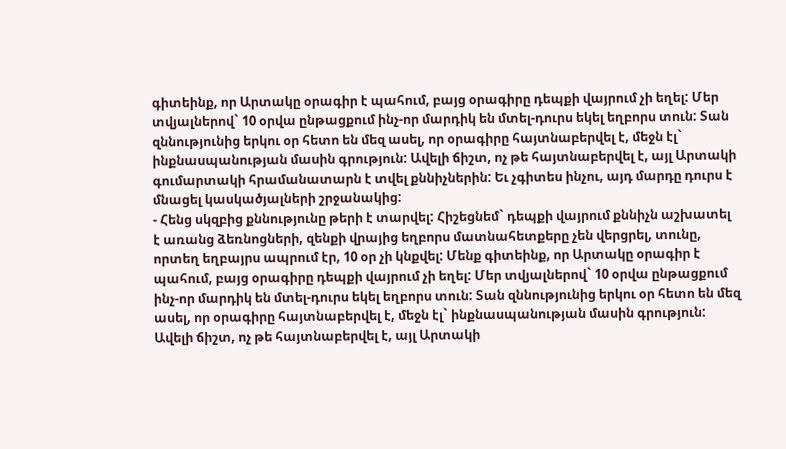գիտեինք, որ Արտակը օրագիր է պահում, բայց օրագիրը դեպքի վայրում չի եղել: Մեր տվյալներով` 10 օրվա ընթացքում ինչ-որ մարդիկ են մտել-դուրս եկել եղբորս տուն: Տան զննությունից երկու օր հետո են մեզ ասել, որ օրագիրը հայտնաբերվել է, մեջն էլ` ինքնասպանության մասին գրություն: Ավելի ճիշտ, ոչ թե հայտնաբերվել է, այլ Արտակի գումարտակի հրամանատարն է տվել քննիչներին: Եւ չգիտես ինչու, այդ մարդը դուրս է մնացել կասկածյալների շրջանակից:
- Հենց սկզբից քննությունը թերի է տարվել: Հիշեցնեմ` դեպքի վայրում քննիչն աշխատել է առանց ձեռնոցների, զենքի վրայից եղբորս մատնահետքերը չեն վերցրել, տունը, որտեղ եղբայրս ապրում էր, 10 օր չի կնքվել: Մենք գիտեինք, որ Արտակը օրագիր է պահում, բայց օրագիրը դեպքի վայրում չի եղել: Մեր տվյալներով` 10 օրվա ընթացքում ինչ-որ մարդիկ են մտել-դուրս եկել եղբորս տուն: Տան զննությունից երկու օր հետո են մեզ ասել, որ օրագիրը հայտնաբերվել է, մեջն էլ` ինքնասպանության մասին գրություն: Ավելի ճիշտ, ոչ թե հայտնաբերվել է, այլ Արտակի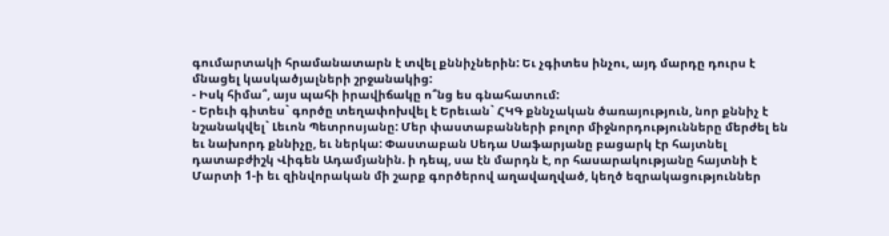գումարտակի հրամանատարն է տվել քննիչներին: Եւ չգիտես ինչու, այդ մարդը դուրս է մնացել կասկածյալների շրջանակից:
- Իսկ հիմա՞, այս պահի իրավիճակը ո՞նց ես գնահատում:
- Երեւի գիտես` գործը տեղափոխվել է Երեւան` ՀԿԳ քննչական ծառայություն, նոր քննիչ է նշանակվել` Լեւոն Պետրոսյանը: Մեր փաստաբանների բոլոր միջնորդությունները մերժել են եւ նախորդ քննիչը, եւ ներկա: Փաստաբան Սեդա Սաֆարյանը բացարկ էր հայտնել դատաբժիշկ Վիգեն Ադամյանին. ի դեպ, սա էն մարդն է, որ հասարակությանը հայտնի է Մարտի 1-ի եւ զինվորական մի շարք գործերով աղավաղված, կեղծ եզրակացություններ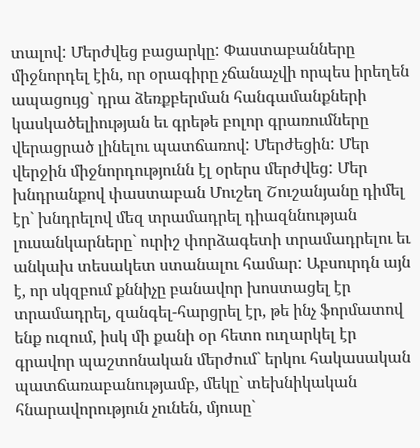տալով: Մերժվեց բացարկը: Փաստաբանները միջնորդել էին, որ օրագիրը չճանաչվի որպես իրեղեն ապացույց` դրա ձեռքբերման հանգամանքների կասկածելիության եւ գրեթե բոլոր գրառումները վերացրած լինելու պատճառով: Մերժեցին: Մեր վերջին միջնորդությունն էլ օրերս մերժվեց: Մեր խնդրանքով փաստաբան Մուշեղ Շուշանյանը դիմել էր` խնդրելով մեզ տրամադրել դիազննության լուսանկարները` ուրիշ փորձագետի տրամադրելու եւ անկախ տեսակետ ստանալու համար: Աբսուրդն այն է, որ սկզբում քննիչը բանավոր խոստացել էր տրամադրել, զանգել-հարցրել էր, թե ինչ ֆորմատով ենք ուզում, իսկ մի քանի օր հետո ուղարկել էր գրավոր պաշտոնական մերժում` երկու հակասական պատճառաբանությամբ, մեկը` տեխնիկական հնարավորություն չունեն, մյուսը`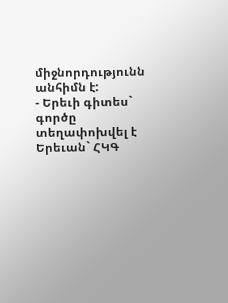միջնորդությունն անհիմն է:
- Երեւի գիտես` գործը տեղափոխվել է Երեւան` ՀԿԳ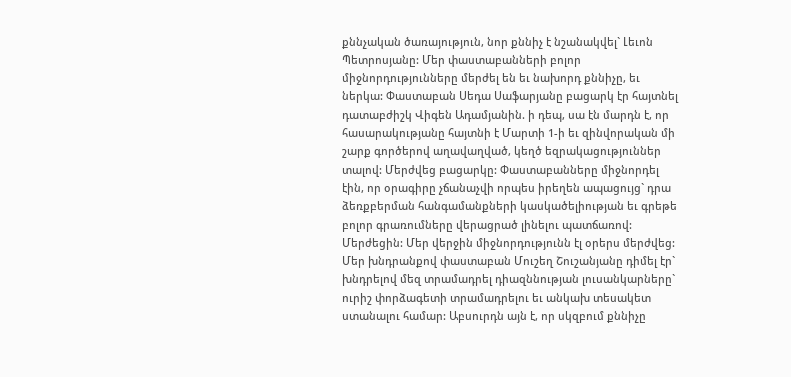քննչական ծառայություն, նոր քննիչ է նշանակվել` Լեւոն Պետրոսյանը: Մեր փաստաբանների բոլոր միջնորդությունները մերժել են եւ նախորդ քննիչը, եւ ներկա: Փաստաբան Սեդա Սաֆարյանը բացարկ էր հայտնել դատաբժիշկ Վիգեն Ադամյանին. ի դեպ, սա էն մարդն է, որ հասարակությանը հայտնի է Մարտի 1-ի եւ զինվորական մի շարք գործերով աղավաղված, կեղծ եզրակացություններ տալով: Մերժվեց բացարկը: Փաստաբանները միջնորդել էին, որ օրագիրը չճանաչվի որպես իրեղեն ապացույց` դրա ձեռքբերման հանգամանքների կասկածելիության եւ գրեթե բոլոր գրառումները վերացրած լինելու պատճառով: Մերժեցին: Մեր վերջին միջնորդությունն էլ օրերս մերժվեց: Մեր խնդրանքով փաստաբան Մուշեղ Շուշանյանը դիմել էր` խնդրելով մեզ տրամադրել դիազննության լուսանկարները` ուրիշ փորձագետի տրամադրելու եւ անկախ տեսակետ ստանալու համար: Աբսուրդն այն է, որ սկզբում քննիչը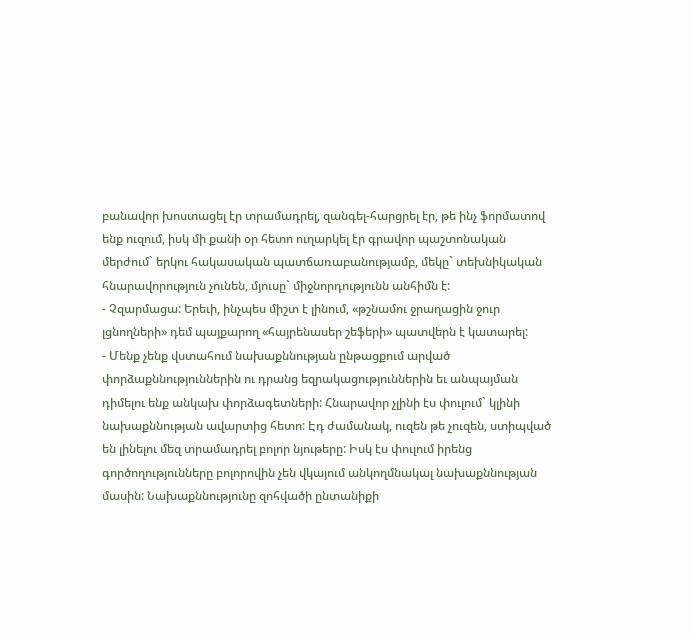բանավոր խոստացել էր տրամադրել, զանգել-հարցրել էր, թե ինչ ֆորմատով ենք ուզում, իսկ մի քանի օր հետո ուղարկել էր գրավոր պաշտոնական մերժում` երկու հակասական պատճառաբանությամբ, մեկը` տեխնիկական հնարավորություն չունեն, մյուսը` միջնորդությունն անհիմն է:
- Չզարմացա: Երեւի, ինչպես միշտ է լինում, «թշնամու ջրաղացին ջուր լցնողների» դեմ պայքարող «հայրենասեր շեֆերի» պատվերն է կատարել:
- Մենք չենք վստահում նախաքննության ընթացքում արված փորձաքննություններին ու դրանց եզրակացություններին եւ անպայման դիմելու ենք անկախ փորձագետների: Հնարավոր չլինի էս փուլում` կլինի նախաքննության ավարտից հետո: Էդ ժամանակ, ուզեն թե չուզեն, ստիպված են լինելու մեզ տրամադրել բոլոր նյութերը: Իսկ էս փուլում իրենց գործողությունները բոլորովին չեն վկայում անկողմնակալ նախաքննության մասին: Նախաքննությունը զոհվածի ընտանիքի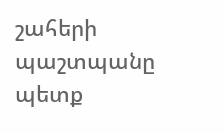շահերի պաշտպանը պետք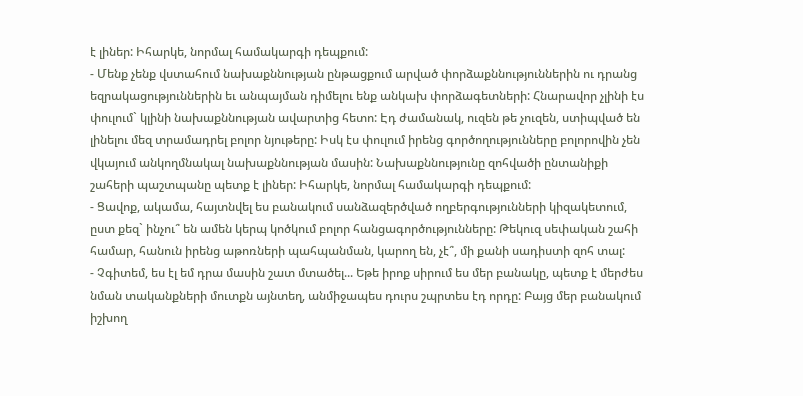է լիներ: Իհարկե, նորմալ համակարգի դեպքում:
- Մենք չենք վստահում նախաքննության ընթացքում արված փորձաքննություններին ու դրանց եզրակացություններին եւ անպայման դիմելու ենք անկախ փորձագետների: Հնարավոր չլինի էս փուլում` կլինի նախաքննության ավարտից հետո: Էդ ժամանակ, ուզեն թե չուզեն, ստիպված են լինելու մեզ տրամադրել բոլոր նյութերը: Իսկ էս փուլում իրենց գործողությունները բոլորովին չեն վկայում անկողմնակալ նախաքննության մասին: Նախաքննությունը զոհվածի ընտանիքի շահերի պաշտպանը պետք է լիներ: Իհարկե, նորմալ համակարգի դեպքում:
- Ցավոք, ակամա, հայտնվել ես բանակում սանձազերծված ողբերգությունների կիզակետում, ըստ քեզ` ինչու՞ են ամեն կերպ կոծկում բոլոր հանցագործությունները: Թեկուզ սեփական շահի համար, հանուն իրենց աթոռների պահպանման, կարող են, չէ՞, մի քանի սադիստի զոհ տալ:
- Չգիտեմ, ես էլ եմ դրա մասին շատ մտածել... Եթե իրոք սիրում ես մեր բանակը, պետք է մերժես նման տականքների մուտքն այնտեղ, անմիջապես դուրս շպրտես էդ որդը: Բայց մեր բանակում իշխող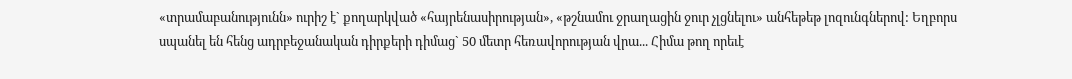«տրամաբանությունն» ուրիշ է` քողարկված «հայրենասիրության», «թշնամու ջրաղացին ջուր չլցնելու» անհեթեթ լոզունգներով: Եղբորս սպանել են հենց ադրբեջանական դիրքերի դիմաց` 50 մետր հեռավորության վրա... Հիմա թող որեւէ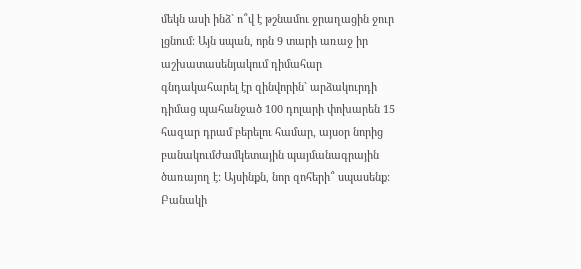մեկն ասի ինձ` ո՞վ է թշնամու ջրաղացին ջուր լցնում: Այն սպան, որն 9 տարի առաջ իր աշխատասենյակում դիմահար գնդակահարել էր զինվորին` արձակուրդի դիմաց պահանջած 100 դոլարի փոխարեն 15 հազար դրամ բերելու համար, այսօր նորից բանակումժամկետային պայմանագրային ծառայող է: Այսինքն, նոր զոհերի՞ սպասենք: Բանակի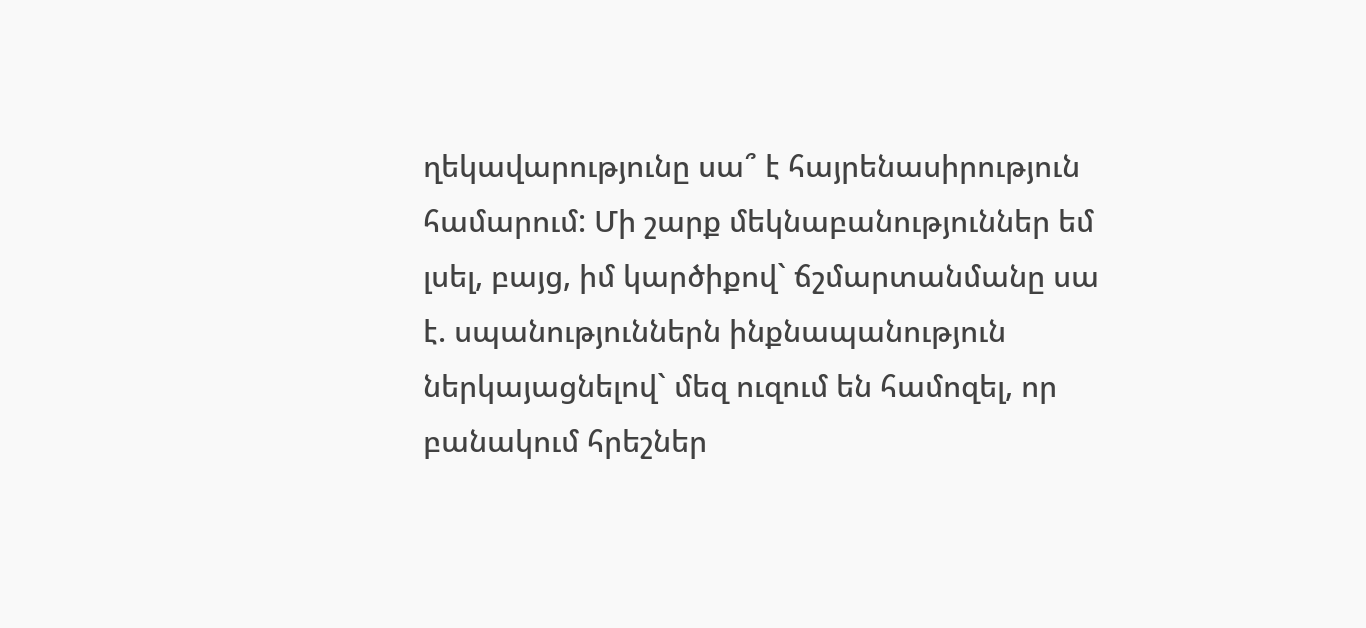ղեկավարությունը սա՞ է հայրենասիրություն համարում: Մի շարք մեկնաբանություններ եմ լսել, բայց, իմ կարծիքով` ճշմարտանմանը սա է. սպանություններն ինքնապանություն ներկայացնելով` մեզ ուզում են համոզել, որ բանակում հրեշներ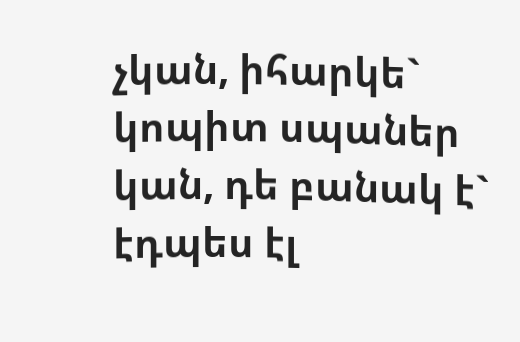չկան, իհարկե` կոպիտ սպաներ կան, դե բանակ է` էդպես էլ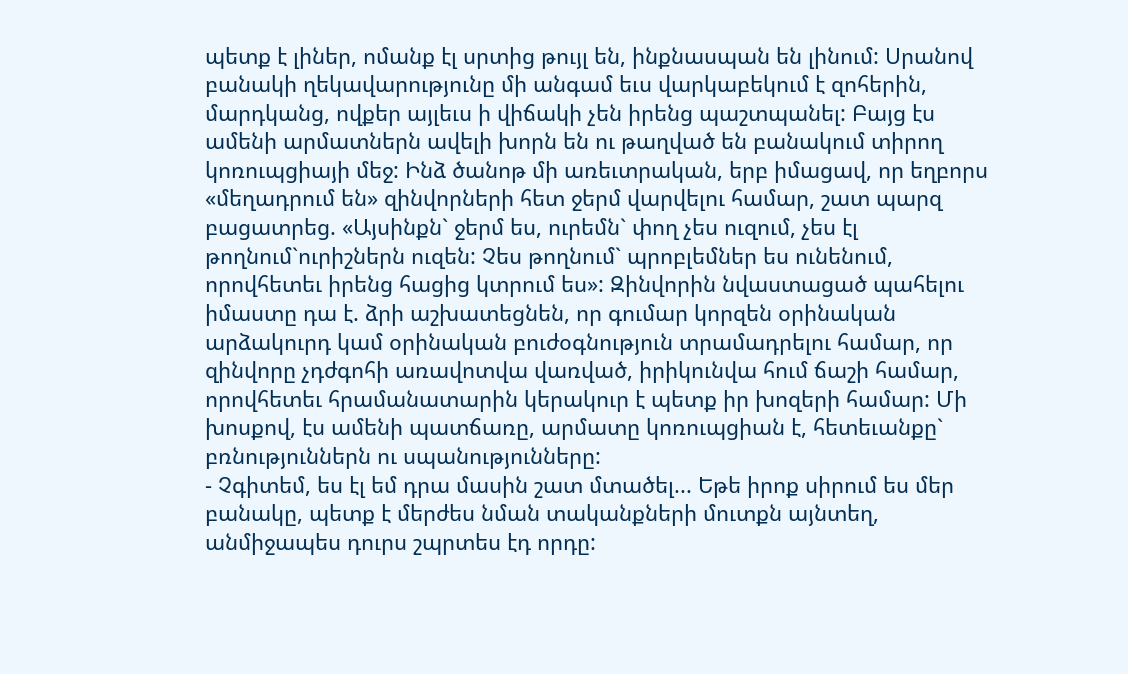պետք է լիներ, ոմանք էլ սրտից թույլ են, ինքնասպան են լինում: Սրանով բանակի ղեկավարությունը մի անգամ եւս վարկաբեկում է զոհերին, մարդկանց, ովքեր այլեւս ի վիճակի չեն իրենց պաշտպանել: Բայց էս ամենի արմատներն ավելի խորն են ու թաղված են բանակում տիրող կոռուպցիայի մեջ: Ինձ ծանոթ մի առեւտրական, երբ իմացավ, որ եղբորս «մեղադրում են» զինվորների հետ ջերմ վարվելու համար, շատ պարզ բացատրեց. «Այսինքն` ջերմ ես, ուրեմն` փող չես ուզում, չես էլ թողնում`ուրիշներն ուզեն: Չես թողնում` պրոբլեմներ ես ունենում, որովհետեւ իրենց հացից կտրում ես»: Զինվորին նվաստացած պահելու իմաստը դա է. ձրի աշխատեցնեն, որ գումար կորզեն օրինական արձակուրդ կամ օրինական բուժօգնություն տրամադրելու համար, որ զինվորը չդժգոհի առավոտվա վառված, իրիկունվա հում ճաշի համար, որովհետեւ հրամանատարին կերակուր է պետք իր խոզերի համար: Մի խոսքով, էս ամենի պատճառը, արմատը կոռուպցիան է, հետեւանքը` բռնություններն ու սպանությունները:
- Չգիտեմ, ես էլ եմ դրա մասին շատ մտածել... Եթե իրոք սիրում ես մեր բանակը, պետք է մերժես նման տականքների մուտքն այնտեղ, անմիջապես դուրս շպրտես էդ որդը: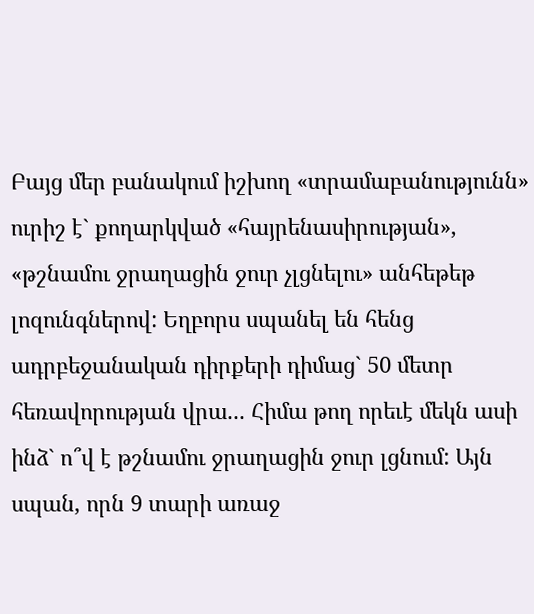Բայց մեր բանակում իշխող «տրամաբանությունն» ուրիշ է` քողարկված «հայրենասիրության», «թշնամու ջրաղացին ջուր չլցնելու» անհեթեթ լոզունգներով: Եղբորս սպանել են հենց ադրբեջանական դիրքերի դիմաց` 50 մետր հեռավորության վրա... Հիմա թող որեւէ մեկն ասի ինձ` ո՞վ է թշնամու ջրաղացին ջուր լցնում: Այն սպան, որն 9 տարի առաջ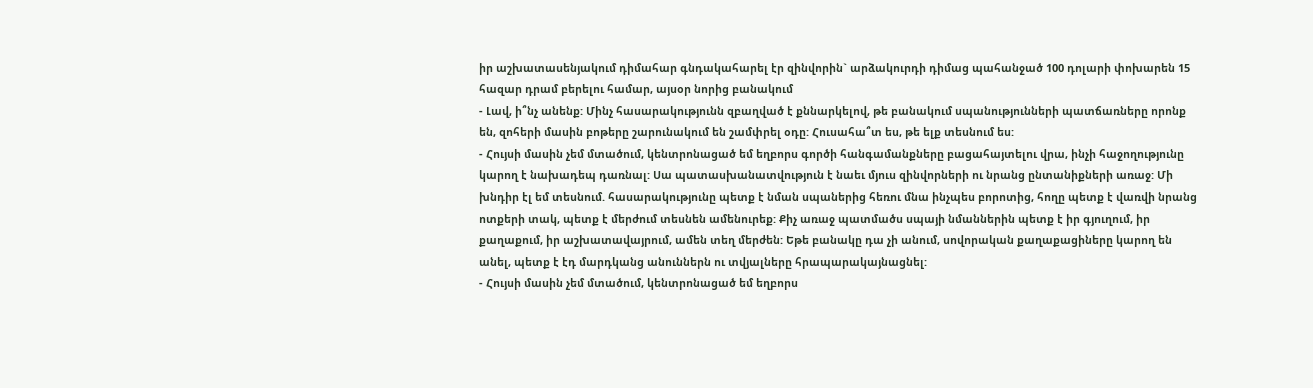իր աշխատասենյակում դիմահար գնդակահարել էր զինվորին` արձակուրդի դիմաց պահանջած 100 դոլարի փոխարեն 15 հազար դրամ բերելու համար, այսօր նորից բանակում
- Լավ, ի՞նչ անենք: Մինչ հասարակությունն զբաղված է քննարկելով, թե բանակում սպանությունների պատճառները որոնք են, զոհերի մասին բոթերը շարունակում են շամփրել օդը: Հուսահա՞տ ես, թե ելք տեսնում ես:
- Հույսի մասին չեմ մտածում, կենտրոնացած եմ եղբորս գործի հանգամանքները բացահայտելու վրա, ինչի հաջողությունը կարող է նախադեպ դառնալ: Սա պատասխանատվություն է նաեւ մյուս զինվորների ու նրանց ընտանիքների առաջ: Մի խնդիր էլ եմ տեսնում. հասարակությունը պետք է նման սպաներից հեռու մնա ինչպես բորոտից, հողը պետք է վառվի նրանց ոտքերի տակ, պետք է մերժում տեսնեն ամենուրեք: Քիչ առաջ պատմածս սպայի նմաններին պետք է իր գյուղում, իր քաղաքում, իր աշխատավայրում, ամեն տեղ մերժեն: Եթե բանակը դա չի անում, սովորական քաղաքացիները կարող են անել, պետք է էդ մարդկանց անուններն ու տվյալները հրապարակայնացնել:
- Հույսի մասին չեմ մտածում, կենտրոնացած եմ եղբորս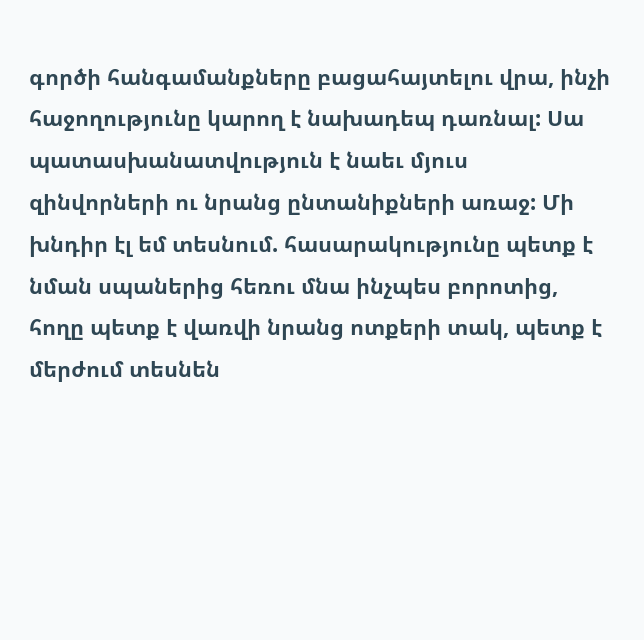գործի հանգամանքները բացահայտելու վրա, ինչի հաջողությունը կարող է նախադեպ դառնալ: Սա պատասխանատվություն է նաեւ մյուս զինվորների ու նրանց ընտանիքների առաջ: Մի խնդիր էլ եմ տեսնում. հասարակությունը պետք է նման սպաներից հեռու մնա ինչպես բորոտից, հողը պետք է վառվի նրանց ոտքերի տակ, պետք է մերժում տեսնեն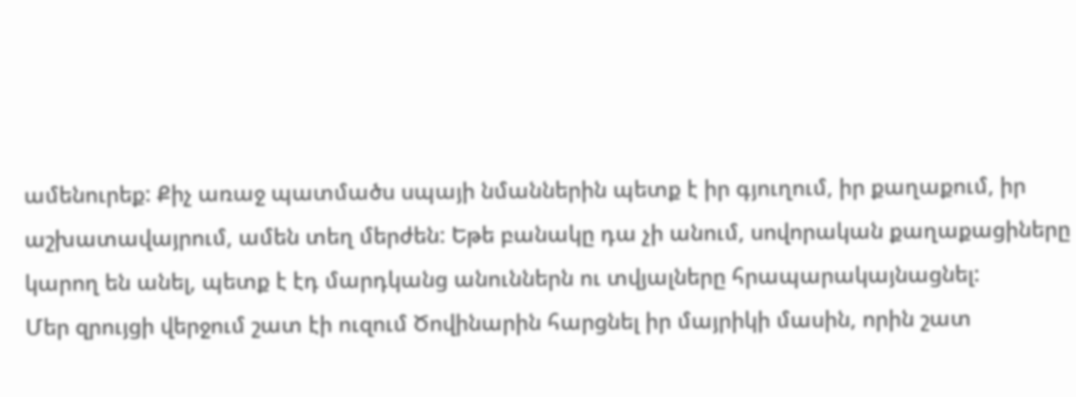ամենուրեք: Քիչ առաջ պատմածս սպայի նմաններին պետք է իր գյուղում, իր քաղաքում, իր աշխատավայրում, ամեն տեղ մերժեն: Եթե բանակը դա չի անում, սովորական քաղաքացիները կարող են անել, պետք է էդ մարդկանց անուններն ու տվյալները հրապարակայնացնել:
Մեր զրույցի վերջում շատ էի ուզում Ծովինարին հարցնել իր մայրիկի մասին, որին շատ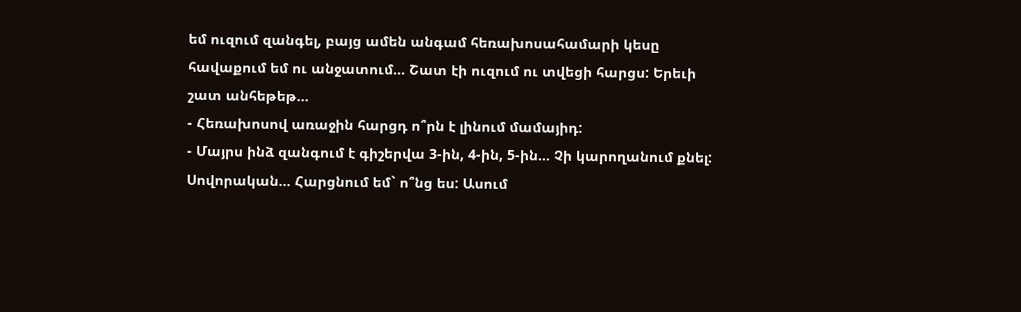եմ ուզում զանգել, բայց ամեն անգամ հեռախոսահամարի կեսը հավաքում եմ ու անջատում... Շատ էի ուզում ու տվեցի հարցս: Երեւի շատ անհեթեթ...
- Հեռախոսով առաջին հարցդ ո՞րն է լինում մամայիդ:
- Մայրս ինձ զանգում է գիշերվա 3-ին, 4-ին, 5-ին... Չի կարողանում քնել: Սովորական... Հարցնում եմ` ո՞նց ես: Ասում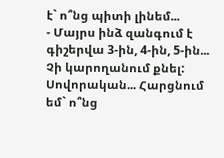է` ո՞նց պիտի լինեմ...
- Մայրս ինձ զանգում է գիշերվա 3-ին, 4-ին, 5-ին... Չի կարողանում քնել: Սովորական... Հարցնում եմ` ո՞նց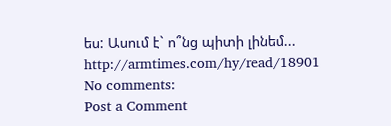ես: Ասում է` ո՞նց պիտի լինեմ...
http://armtimes.com/hy/read/18901
No comments:
Post a Comment